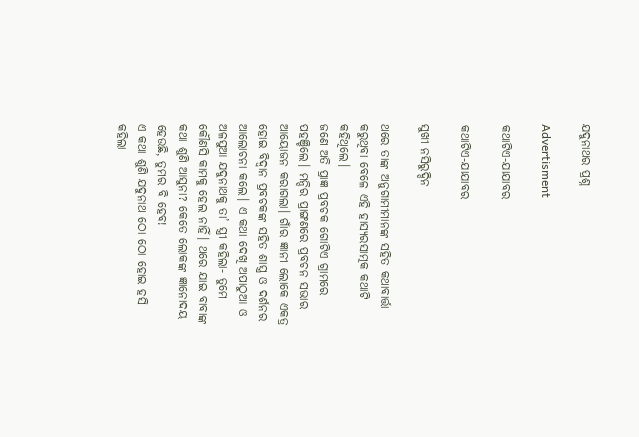ଯଦୁନାଥର ପ୍ରଶ୍ନ

Advertisment

କଥାଟିଏ-ଯାଯାବର

କଥାଟିଏ-ଯାଯାବର

ସୁଖୀ ନସିରୁଦ୍ଦିନ

ଥରେ ତାଙ୍କ ଅନୁଗାମୀମାନଙ୍କ ସହିତ କଥାବାର୍ତ୍ତା କରୁଥିବା ବେଳେ ଏହି ହାସ୍ୟରସାତ୍ମକ କଥାଟି କହିଥିଲେ।
ଜଣେ ଅତି ପ୍ରାଜ୍ଞ ପ୍ରବଚକ ଗୋଟିଏ ଗ୍ରାମରେ ପହଞ୍ଚିଲେ। ମନ୍ଦିର ପ୍ରାଙ୍ଗଣରେ ପ୍ରବଚନ ସଭାର ଆୟୋଜନ କରାଗଲା। ଗାଁର ଜ୍ଞାନୀ ଲୋକେ ଏକତ୍ର ହୋଇ ବିଦ୍ବାନ ପ୍ରବଚକଙ୍କ ସହିତ ଶାସ୍ତ୍ର ଓ ଦର୍ଶନର ଆଲୋଚନା କଲେ। ଏ କଥା ଦେଖି ଅପାଠୁଆ ଓ ଅଳସୁଆ ଯଦୁନାଥକୁ ତା’ ସ୍ତ୍ରୀ କହିଲା- ତୁମେ କୌଣସି କାମକୁ ହେଲ ନାହିଁ। ଥରେ ଯାଇ ବାବାଙ୍କ କଥା ଶୁଣି ଆସୁନା? କେତେ ଲୋକଙ୍କ ଜ୍ଞାନୋଦୟ ହେଉଛି, ତୁମର ବି ହେବ!
ଏ କଥା ଶୁଣି ଯଦୁନାଥ ଠୋ ଠୋ ହୋଇ ହସି କହିଲା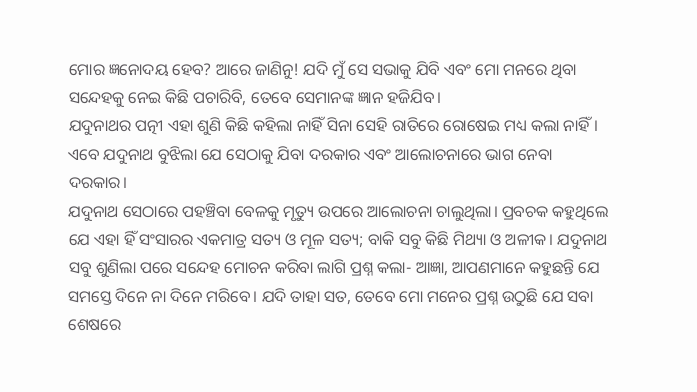ମୋର ଜ୍ଞନୋଦୟ ହେବ? ଆରେ ଜାଣିନୁ! ଯଦି ମୁଁ ସେ ସଭାକୁ ଯିବି ଏବଂ ମୋ ମନରେ ଥିବା ସନ୍ଦେହକୁ ନେଇ କିଛି ପଚାରିବି, ତେବେ ସେମାନଙ୍କ ଜ୍ଞାନ ହଜିଯିବ।
ଯଦୁନାଥର ପତ୍ନୀ ଏହା ଶୁଣି କିଛି କହିଲା ନାହିଁ ସିନା ସେହି ରାତିରେ ରୋଷେଇ ମଧ୍ୟ କଲା ନାହିଁ। ଏବେ ଯଦୁନାଥ ବୁଝିଲା ଯେ ସେଠାକୁ ଯିବା ଦରକାର ଏବଂ ଆଲୋଚନାରେ ଭାଗ ନେବା ଦରକାର।
ଯଦୁନାଥ ସେଠାରେ ପହଞ୍ଚିବା ବେଳକୁ ମୃତ୍ୟୁ ଉପରେ ଆଲୋଚନା ଚାଲୁଥିଲା। ପ୍ରବଚକ କହୁଥିଲେ ଯେ ଏହା ହିଁ ସଂସାରର ଏକମାତ୍ର ସତ୍ୟ ଓ ମୂଳ ସତ୍ୟ; ବାକି ସବୁ କିଛି ମିଥ୍ୟା ଓ ଅଳୀକ। ଯଦୁନାଥ ସବୁ ଶୁଣିଲା ପରେ ସନ୍ଦେହ ମୋଚନ କରିବା ଲାଗି ପ୍ରଶ୍ନ କଲା- ଆଜ୍ଞା, ଆପଣମାନେ କହୁଛନ୍ତି ଯେ ସମସ୍ତେ ଦିନେ ନା ଦିନେ ମରିବେ। ଯଦି ତାହା ସତ, ତେବେ ମୋ ମନ‌େର ପ୍ରଶ୍ନ ଉଠୁଛି ଯେ ସବା ଶେଷରେ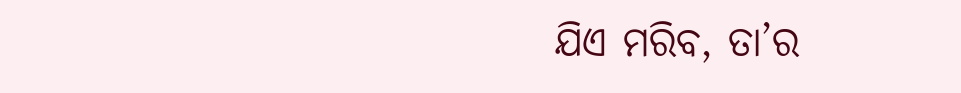ଯିଏ ମରିବ, ତା’ର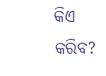କିଏ କରିବ?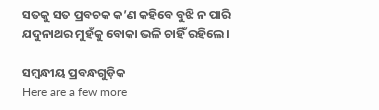ସତକୁ ସତ ପ୍ରବଚକ କ’ଣ କହିବେ ବୁଝି ନ ପାରି ଯଦୁନାଥର ମୁହଁକୁ ବୋକା ଭଳି ଚାହିଁ ରହିଲେ।

ସମ୍ବନ୍ଧୀୟ ପ୍ରବନ୍ଧଗୁଡ଼ିକ
Here are a few more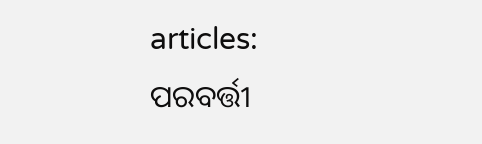articles:
ପରବର୍ତ୍ତୀ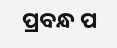ପ୍ରବନ୍ଧ ପ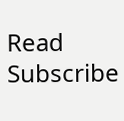Read
Subscribe